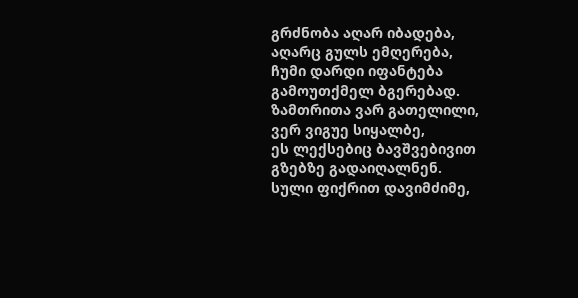გრძნობა აღარ იბადება,
აღარც გულს ემღერება,
ჩუმი დარდი იფანტება
გამოუთქმელ ბგერებად.
ზამთრითა ვარ გათელილი,
ვერ ვიგუე სიყალბე,
ეს ლექსებიც ბავშვებივით
გზებზე გადაიღალნენ.
სული ფიქრით დავიმძიმე,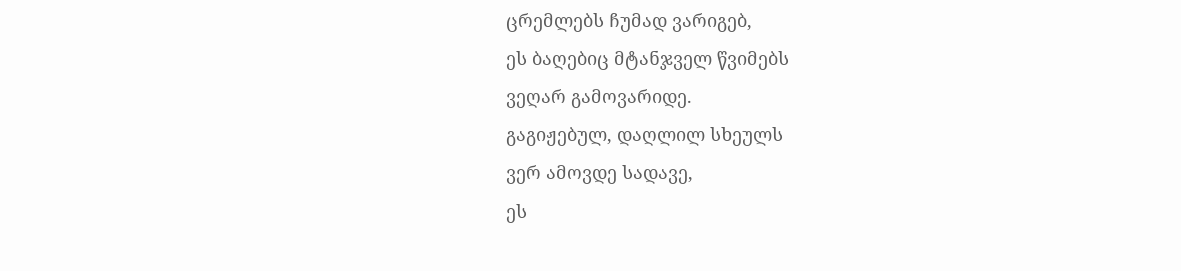ცრემლებს ჩუმად ვარიგებ,
ეს ბაღებიც მტანჯველ წვიმებს
ვეღარ გამოვარიდე.
გაგიჟებულ, დაღლილ სხეულს
ვერ ამოვდე სადავე,
ეს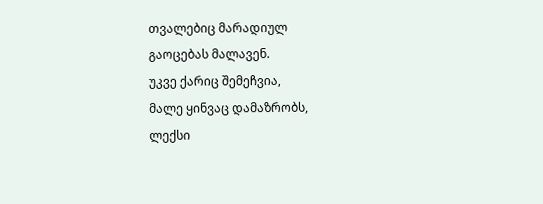თვალებიც მარადიულ
გაოცებას მალავენ.
უკვე ქარიც შემეჩვია,
მალე ყინვაც დამაზრობს,
ლექსი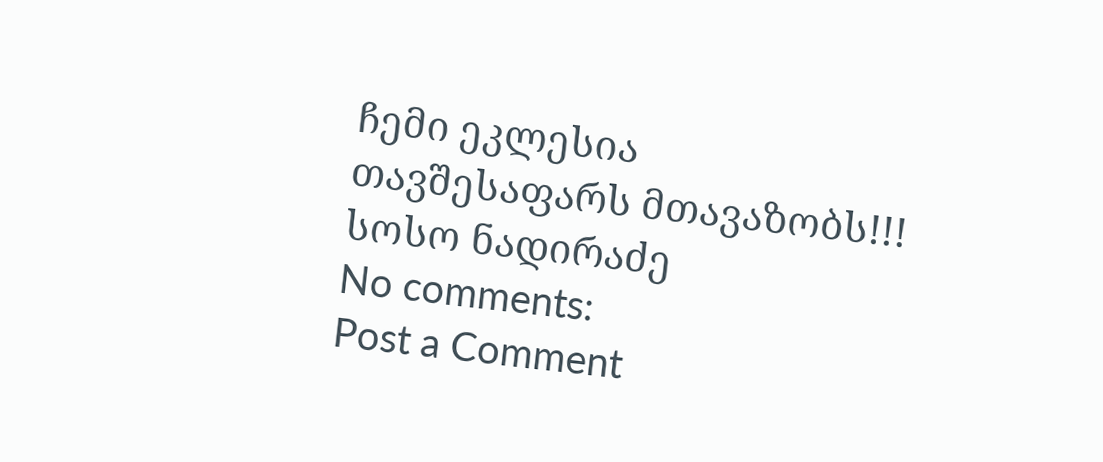ჩემი ეკლესია
თავშესაფარს მთავაზობს!!!
სოსო ნადირაძე
No comments:
Post a Comment